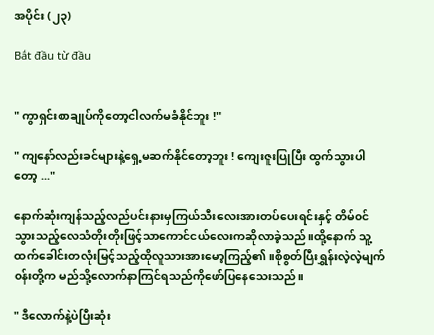အပိုင်း (၂၃)

Bắt đầu từ đầu


" ကွာရှင်းစာချုပ်ကို‌တော့ငါလက်မခံနိုင်ဘူး !"

" ကျနော်လည်းခင်များနဲ့ရှေ့မဆက်နိုင်တော့ဘူး ! ကျေးဇူးပြုပြီး ထွက်သွားပါတော့ ..."

နောက်ဆုံးကျန်သည့်လည်ပင်းနားမှကြယ်သီးလေးအားတပ်ပေးရင်းနှင့် တိမ်၀င်သွားသည့်လေသံတိုးတိုးဖြင့်သာကောင်ငယ်လေးကဆိုလာခဲ့သည်။ထို့နောက် ‌သူ့ထက်‌ခေါင်းတလုံးမြင့်သည့်ထိုလူသားအားမော့ကြည့်၏။စိုစွတ်ပြီးရွှန်းလဲ့လဲ့မျက်၀န်းတို့က မည်သို့လောက်နာကြင်ရသည်ကိုဖော်ပြနေသေးသည်။

" ဒီလောက်နဲ့ပဲပြီးဆုံး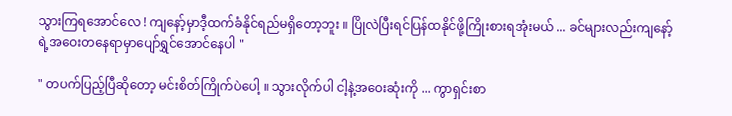သွားကြရအောင်လေ ! ကျနော့်မှာဒီ့ထက်ခံနိုင်ရည်မရှိတော့ဘူး ။ ပြိုလဲပြီးရင်ပြန်ထနိုင်ဖို့ကြိုးစားရအုံးမယ် ... ခင်များလည်းကျနော့်ရဲ့အဝေးတနေရာမှာပျော်ရွှင်အောင်နေပါ "

" တပက်ပြည့်ပြီဆိုတော့ မင်းစိတ်ကြိုက်ပဲပေါ့ ။ သွားလိုက်ပါ ငါ့နဲ့အဝေးဆုံးကို ... ကွာရှင်းစာ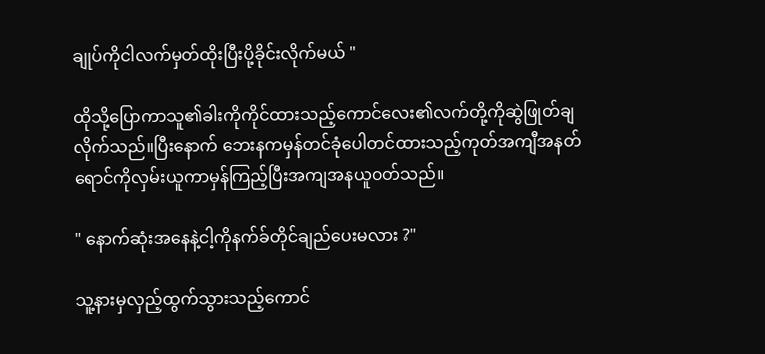ချုပ်ကိုငါလက်မှတ်ထိုးပြီးပို့ခိုင်းလိုက်မယ် "

ထိုသို့ပြောကာသူ၏ခါးကိုကိုင်ထားသည့်ကောင်လေး၏လက်တို့ကိုဆွဲဖြုတ်ချလိုက်သည်။ပြီးနောက် ဘေးနကမှန်တင်ခုံပေါတင်ထားသည့်ကုတ်အကျီအနတ်ရောင်ကိုလှမ်းယူကာမှန်ကြည့်ပြီးအကျအနယူ၀တ်သည်။

" နောက်ဆုံးအနေနဲ့ငါ့ကိုနက်ခ်တိုင်ချည်ပေးမလား ?"

သူ့နားမှလှည့်ထွက်သွားသည့်ကောင်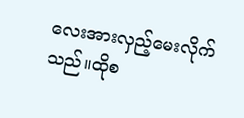လေးအားလှည့်မေးလိုက်သည်။ထိုစ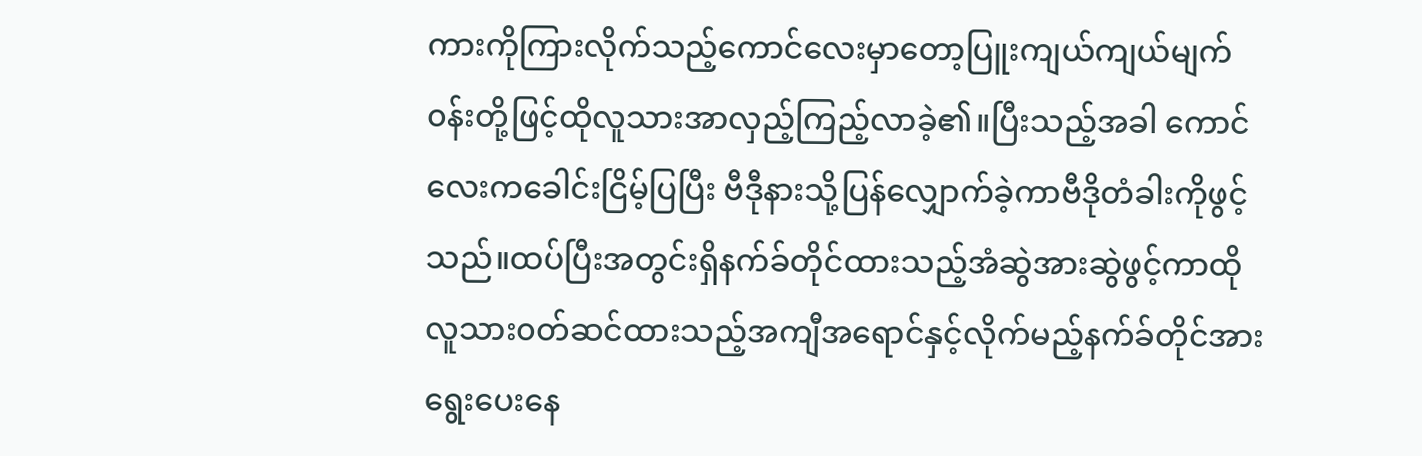ကားကိုကြားလိုက်သည့်ကောင်လေးမှာတော့ပြူးကျယ်ကျယ်မျက်၀န်းတို့ဖြင့်ထိုလူသားအာလှည့်ကြည့်လာခဲ့၏။ပြီးသည့်အခါ ကောင်လေးကခေါင်းငြိမ့်ပြပြီး ဗီဒီုနားသို့ပြန်လျှောက်ခဲ့ကာဗီဒိုတံခါးကိုဖွင့်သည်။ထပ်ပြီးအတွင်းရှိနက်ခ်တိုင်ထားသည့်အံဆွဲအားဆွဲဖွင့်ကာထိုလူသား၀တ်ဆင်ထားသည့်အကျီအရောင်နှင့်လိုက်မည့်နက်ခ်တိုင်အားရွေးပေးနေ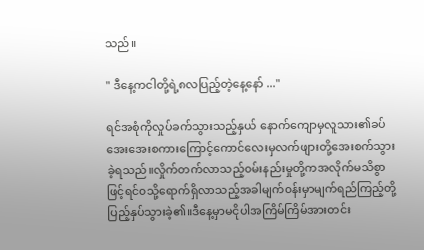သည်။

" ဒီနေ့ကငါတို့ရဲ့၈လပြည့်တဲ့နေ့နော် ..."

ရင်အစုံကိုလှုပ်ခက်သွားသည့်နှယ်‌ နောက်ကျောမှလူသား၏ခပ်အေးအေးစကားကြောင့်ကောင်လေးမှလက်ဖျားတို့အေးစက်သွားခဲ့ရသည်။လှိုက်တက်လာသည့်၀မ်းနည်းမှုတို့ကအလိုက်မသိစွာဖြင့်ရင်၀သို့ရောက်ရှိလာသည့်အခါ‌မျက်၀န်းမှာမျက်ရည်ကြည့်တို့ပြည့်နှပ်သွားခဲ့၏။ဒီနေ့မှာမငိုပါအကြိမ်ကြိမ်အားတင်း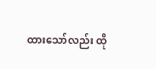ထားသော်လည်း ထို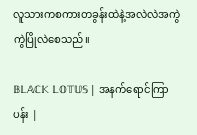လူသားကစကားတခွန်းထဲနဲ့အလဲလဲအကွဲကွဲပြိုလဲ‌စေသည်။

𝔹𝕃𝔸ℂ𝕂 𝕃𝕆𝕋𝕌𝕊 | အနက်ရောင်ကြာပန်း |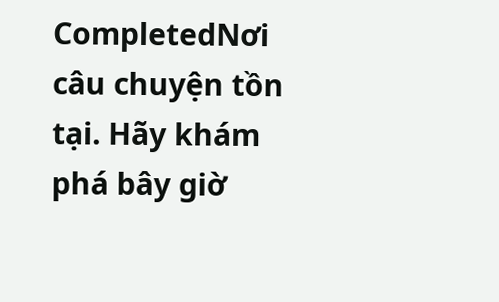CompletedNơi câu chuyện tồn tại. Hãy khám phá bây giờ